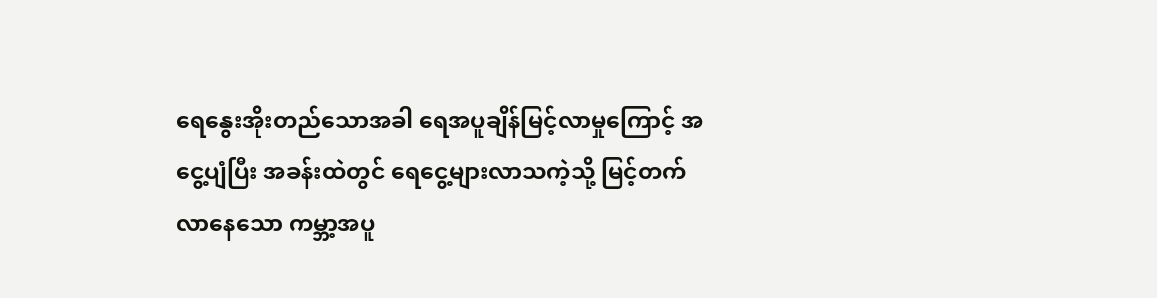ရေနွေးအိုးတည်သောအခါ ရေအပူချိန်မြင့်လာမှုကြောင့် အငွေ့ပျံပြီး အခန်းထဲတွင် ရေငွေ့များလာသကဲ့သို့ မြင့်တက်လာနေသော ကမ္ဘာ့အပူ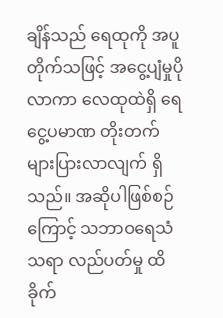ချိန်သည် ရေထုကို အပူတိုက်သဖြင့် အငွေ့ပျံမှုပိုလာကာ လေထုထဲရှိ ရေငွေ့ပမာဏ တိုးတက် များပြားလာလျက် ရှိသည်။ အဆိုပါဖြစ်စဉ်ကြောင့် သဘာဝရေသံသရာ လည်ပတ်မှု ထိခိုက်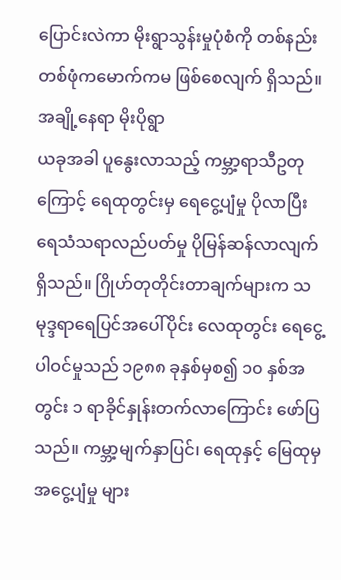ပြောင်းလဲကာ မိုးရွာသွန်းမှုပုံစံကို တစ်နည်းတစ်ဖုံကမောက်ကမ ဖြစ်စေလျက် ရှိသည်။
အချို့နေရာ မိုးပိုရွာ
ယခုအခါ ပူနွေးလာသည့် ကမ္ဘာ့ရာသီဥတုကြောင့် ရေထုတွင်းမှ ရေငွေ့ပျံမှု ပိုလာပြီး ရေသံသရာလည်ပတ်မှု ပိုမြန်ဆန်လာလျက် ရှိသည်။ ဂြိုဟ်တုတိုင်းတာချက်များက သမုဒ္ဒရာရေပြင်အပေါ်ပိုင်း လေထုတွင်း ရေငွေ့ ပါဝင်မှုသည် ၁၉၈၈ ခုနှစ်မှစ၍ ၁၀ နှစ်အတွင်း ၁ ရာခိုင်နှုန်းတက်လာကြောင်း ဖော်ပြသည်။ ကမ္ဘာ့မျက်နှာပြင်၊ ရေထုနှင့် မြေထုမှ အငွေ့ပျံမှု များ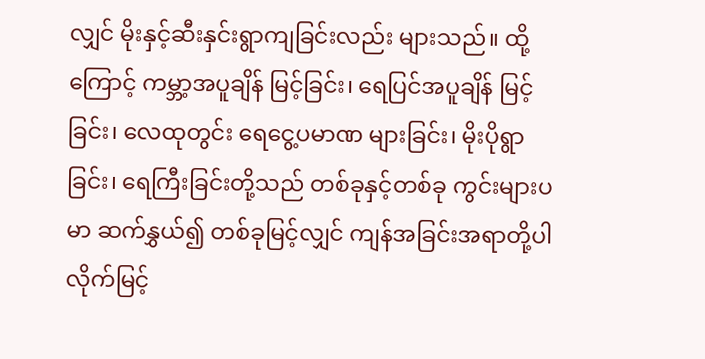လျှင် မိုးနှင့်ဆီးနှင်းရွာကျခြင်းလည်း များသည်။ ထို့ကြောင့် ကမ္ဘာ့အပူချိန် မြင့်ခြင်း၊ ရေပြင်အပူချိန် မြင့်ခြင်း၊ လေထုတွင်း ရေငွေ့ပမာဏ များခြင်း၊ မိုးပိုရွာခြင်း၊ ရေကြီးခြင်းတို့သည် တစ်ခုနှင့်တစ်ခု ကွင်းများပမာ ဆက်နွှယ်၍ တစ်ခုမြင့်လျှင် ကျန်အခြင်းအရာတို့ပါ လိုက်မြင့်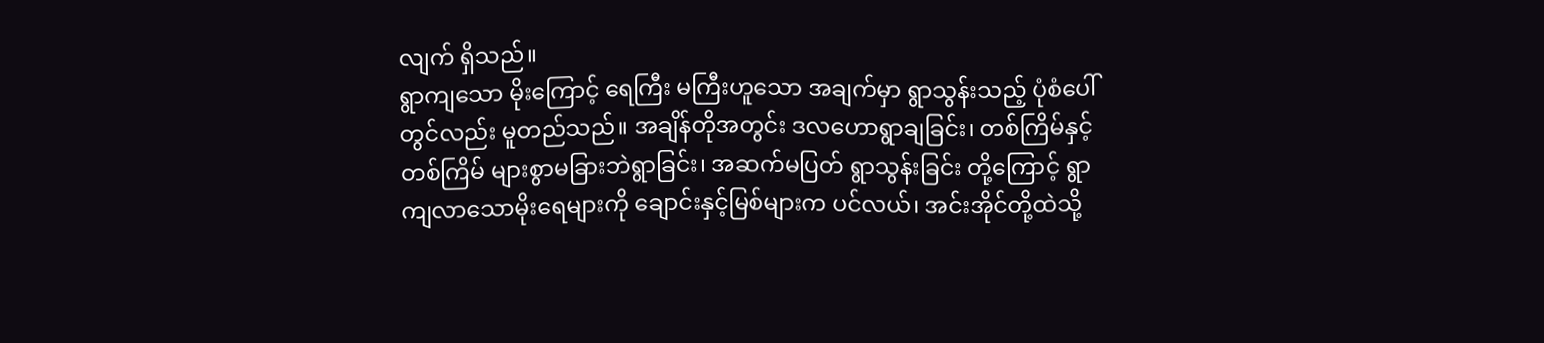လျက် ရှိသည်။
ရွာကျသော မိုးကြောင့် ရေကြီး မကြီးဟူသော အချက်မှာ ရွာသွန်းသည့် ပုံစံပေါ်တွင်လည်း မူတည်သည်။ အချိန်တိုအတွင်း ဒလဟောရွာချခြင်း၊ တစ်ကြိမ်နှင့်တစ်ကြိမ် များစွာမခြားဘဲရွာခြင်း၊ အဆက်မပြတ် ရွာသွန်းခြင်း တို့ကြောင့် ရွာကျလာသောမိုးရေများကို ချောင်းနှင့်မြစ်များက ပင်လယ်၊ အင်းအိုင်တို့ထဲသို့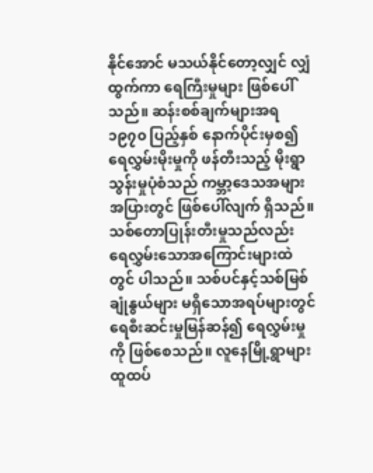နိုင်အောင် မသယ်နိုင်တော့လျှင် လျှံထွက်ကာ ရေကြီးမှုများ ဖြစ်ပေါ်သည်။ ဆန်းစစ်ချက်များအရ ၁၉၇၀ ပြည့်နှစ် နောက်ပိုင်းမှစ၍ ရေလွှမ်းမိုးမှုကို ဖန်တီးသည့် မိုးရွာသွန်းမှုပုံစံသည် ကမ္ဘာ့ဒေသအများအပြားတွင် ဖြစ်ပေါ်လျက် ရှိသည်။
သစ်တောပြုန်းတီးမှုသည်လည်း ရေလွှမ်းသောအကြောင်းများထဲတွင် ပါသည်။ သစ်ပင်နှင့်သစ်မြစ် ချုံနွယ်များ မရှိသောအရပ်များတွင် ရေစီးဆင်းမှုမြန်ဆန်၍ ရေလွှမ်းမှုကို ဖြစ်စေသည်။ လူနေမြို့ရွာများ ထူထပ်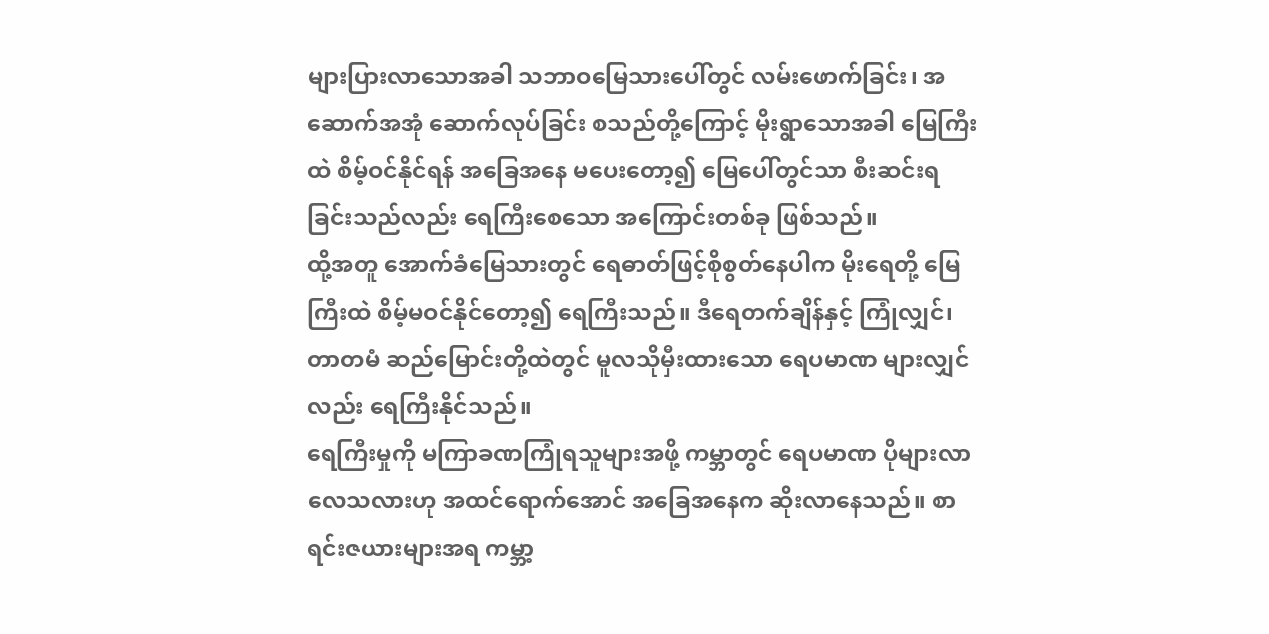များပြားလာသောအခါ သဘာဝမြေသားပေါ်တွင် လမ်းဖောက်ခြင်း၊ အဆောက်အအုံ ဆောက်လုပ်ခြင်း စသည်တို့ကြောင့် မိုးရွာသောအခါ မြေကြီးထဲ စိမ့်ဝင်နိုင်ရန် အခြေအနေ မပေးတော့၍ မြေပေါ်တွင်သာ စီးဆင်းရခြင်းသည်လည်း ရေကြီးစေသော အကြောင်းတစ်ခု ဖြစ်သည်။
ထို့အတူ အောက်ခံမြေသားတွင် ရေဓာတ်ဖြင့်စိုစွတ်နေပါက မိုးရေတို့ မြေကြီးထဲ စိမ့်မဝင်နိုင်တော့၍ ရေကြီးသည်။ ဒီရေတက်ချိန်နှင့် ကြုံလျှင်၊ တာတမံ ဆည်မြောင်းတို့ထဲတွင် မူလသိုမှီးထားသော ရေပမာဏ များလျှင်လည်း ရေကြီးနိုင်သည်။
ရေကြီးမှုကို မကြာခဏကြုံရသူများအဖို့ ကမ္ဘာတွင် ရေပမာဏ ပိုများလာလေသလားဟု အထင်ရောက်အောင် အခြေအနေက ဆိုးလာနေသည်။ စာရင်းဇယားများအရ ကမ္ဘာ့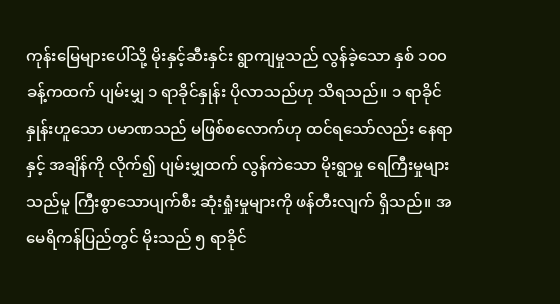ကုန်းမြေများပေါ်သို့ မိုးနှင့်ဆီးနှင်း ရွာကျမှုသည် လွန်ခဲ့သော နှစ် ၁၀၀ ခန့်ကထက် ပျမ်းမျှ ၁ ရာခိုင်နှုန်း ပိုလာသည်ဟု သိရသည်။ ၁ ရာခိုင်နှုန်းဟူသော ပမာဏသည် မဖြစ်စလောက်ဟု ထင်ရသော်လည်း နေရာနှင့် အချိန်ကို လိုက်၍ ပျမ်းမျှထက် လွန်ကဲသော မိုးရွာမှု ရေကြီးမှုများသည်မူ ကြီးစွာသောပျက်စီး ဆုံးရှုံးမှုများကို ဖန်တီးလျက် ရှိသည်။ အမေရိကန်ပြည်တွင် မိုးသည် ၅ ရာခိုင်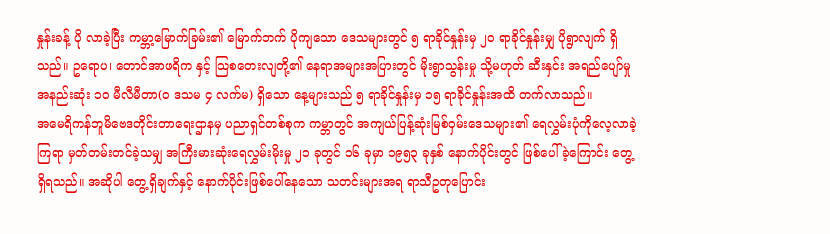နှုန်းခန့် ပို လာခဲ့ပြီး ကမ္ဘာ့မြောက်ခြမ်း၏ မြောက်ဘက် ပိုကျသော ဒေသများတွင် ၅ ရာခိုင်နှုန်းမှ ၂၀ ရာခိုင်နှုန်းမျှ ပိုရွာလျက် ရှိသည်။ ဥရောပ၊ တောင်အာဖရိက နှင့် သြစတေးလျတို့၏ နေရာအများအပြားတွင် မိုးရွာသွန်းမှု သို့မဟုတ် ဆီးနှင်း အရည်ပျော်မှု အနည်းဆုံး ၁၀ မီလီမီတာ(၀ ဒသမ ၄ လက်မ) ရှိသော နေ့များသည် ၅ ရာခိုင်နှုန်းမှ ၁၅ ရာခိုင်နှုန်းအထိ တက်လာသည်။
အမေရိကန်ဘူမိဗေဒတိုင်းတာရေးဌာနမှ ပညာရှင်တစ်စုက ကမ္ဘာတွင် အကျယ်ပြန့်ဆုံးမြစ်ဝှမ်းဒေသများ၏ ရေလွှမ်းပုံကိုလေ့လာခဲ့ကြရာ မှတ်တမ်းတင်ခဲ့သမျှ အကြီးမားဆုံးရေလွှမ်းမိုးမှု ၂၁ ခုတွင် ၁၆ ခုမှာ ၁၉၅၃ ခုနှစ် နောက်ပိုင်းတွင် ဖြစ်ပေါ်ခဲ့ကြောင်း တွေ့ရှိရသည်။ အဆိုပါ တွေ့ရှိချက်နှင့် နောက်ပိုင်းဖြစ်ပေါ်နေသော သတင်းများအရ ရာသီဥတုပြောင်း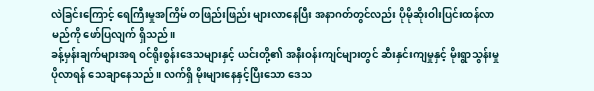လဲခြင်းကြောင့် ရေကြီးမှုအကြိမ် တဖြည်းဖြည်း များလာနေပြီး အနာဂတ်တွင်လည်း ပိုမိုဆိုးဝါးပြင်းထန်လာမည်ကို ဖော်ပြလျက် ရှိသည်။
ခန့်မှန်းချက်များအရ ဝင်ရိုးစွန်းဒေသများနှင့် ယင်းတို့၏ အနီးဝန်းကျင်များတွင် ဆီးနှင်းကျမှုနှင့် မိုးရွာသွန်းမှု ပိုလာရန် သေချာနေသည်။ လက်ရှိ မိုးများနေနှင့်ပြီးသော ဒေသ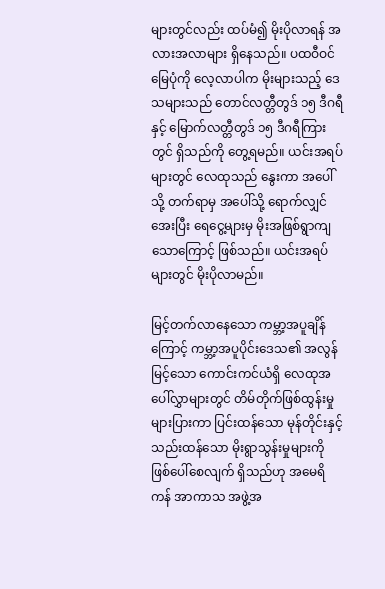များတွင်လည်း ထပ်မံ၍ မိုးပိုလာရန် အလားအလာများ ရှိနေသည်။ ပထဝီဝင်မြေပုံကို လေ့လာပါက မိုးများသည့် ဒေသများသည် တောင်လတ္တီတွဒ် ၁၅ ဒီဂရီနှင့် မြောက်လတ္တီတွဒ် ၁၅ ဒီဂရီကြားတွင် ရှိသည်ကို တွေ့ရမည်။ ယင်းအရပ်များတွင် လေထုသည် နွေးကာ အပေါ်သို့ တက်ရာမှ အပေါ်သို့ ရောက်လျှင် အေးပြီး ရေငွေ့များမှ မိုးအဖြစ်ရွာကျသောကြောင့် ဖြစ်သည်။ ယင်းအရပ်များတွင် မိုးပိုလာမည်။

မြင့်တက်လာနေသော ကမ္ဘာ့အပူချိန်ကြောင့် ကမ္ဘာ့အပူပိုင်းဒေသ၏ အလွန်မြင့်သော ကောင်းကင်ယံရှိ လေထုအပေါ်လွှာများတွင် တိမ်တိုက်ဖြစ်ထွန်းမှု များပြားကာ ပြင်းထန်သော မုန်တိုင်းနှင့် သည်းထန်သော မိုးရွာသွန်းမှုများကို ဖြစ်ပေါ်စေလျက် ရှိသည်ဟု အမေရိကန် အာကာသ အဖွဲ့အ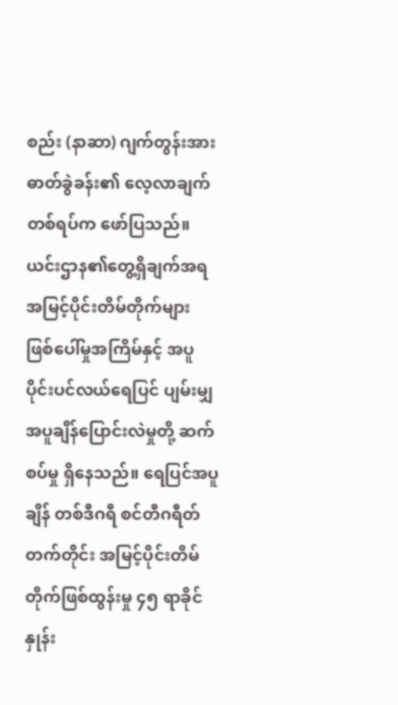စည်း (နာဆာ) ဂျက်တွန်းအား ဓာတ်ခွဲခန်း၏ လေ့လာချက်တစ်ရပ်က ဖော်ပြသည်။ ယင်းဌာန၏တွေ့ရှိချက်အရ အမြင့်ပိုင်းတိမ်တိုက်များ ဖြစ်ပေါ်မှုအကြိမ်နှင့် အပူပိုင်းပင်လယ်ရေပြင် ပျမ်းမျှအပူချိန်ပြောင်းလဲမှုတို့ ဆက်စပ်မှု ရှိနေသည်။ ရေပြင်အပူချိန် တစ်ဒီဂရီ စင်တီဂရီတ်တက်တိုင်း အမြင့်ပိုင်းတိမ်တိုက်ဖြစ်ထွန်းမှု ၄၅ ရာခိုင်နှုန်း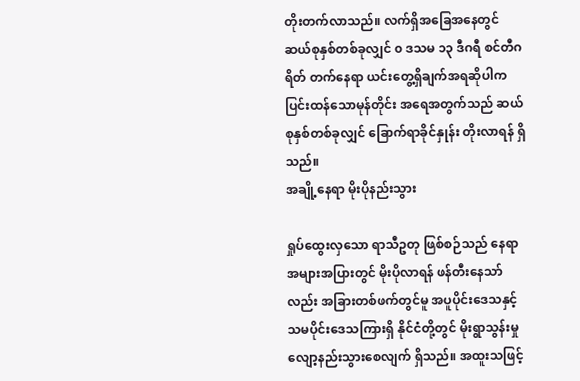တိုးတက်လာသည်။ လက်ရှိအခြေအနေတွင် ဆယ်စုနှစ်တစ်ခုလျှင် ၀ ဒသမ ၁၃ ဒီဂရီ စင်တီဂရိတ် တက်နေရာ ယင်းတွေ့ရှိချက်အရဆိုပါက ပြင်းထန်သောမုန်တိုင်း အရေအတွက်သည် ဆယ်စုနှစ်တစ်ခုလျှင် ခြောက်ရာခိုင်နှုန်း တိုးလာရန် ရှိသည်။
အချို့နေရာ မိုးပိုနည်းသွား

ရှုပ်ထွေးလှသော ရာသီဥတု ဖြစ်စဉ်သည် နေရာအများအပြားတွင် မိုးပိုလာရန် ဖန်တီးနေသာ်လည်း အခြားတစ်ဖက်တွင်မူ အပူပိုင်းဒေသနှင့် သမပိုင်းဒေသကြားရှိ နိုင်ငံတို့တွင် မိုးရွာသွန်းမှု လျော့နည်းသွားစေလျက် ရှိသည်။ အထူးသဖြင့်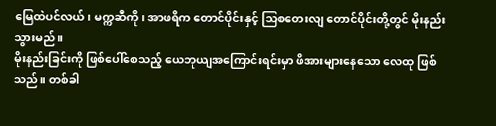မြေထဲပင်လယ်၊ မက္ကဆီကို၊ အာဖရိက တောင်ပိုင်းနှင့် သြစတေးလျ တောင်ပိုင်းတို့တွင် မိုးနည်းသွားမည်။
မိုးနည်းခြင်းကို ဖြစ်ပေါ်စေသည့် ယေဘုယျအကြောင်းရင်းမှာ ဖိအားများနေသော လေထု ဖြစ်သည်။ တစ်ခါ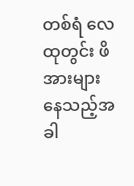တစ်ရံ လေထုတွင်း ဖိအားများနေသည့်အခါ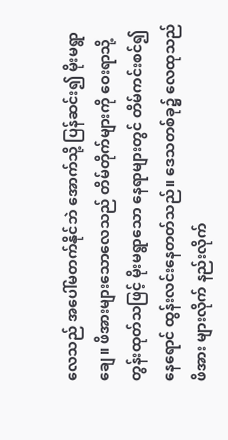လေသည် အပေါ်မတက်နိုင်ဘဲ အောက်သို့ ပြန်ဆင်း၍ မိုးမရွာချေ။ ဖိအားများသောလေသည် တိမ်တိုက်များကို ဝေးရာသို့တွန်းထုတ်သဖြင့် မိုးမရွာသော နေရာများတွင် တိမ်ကင်းစင်၍ နေရောင် ထွန်းလင်းနေတတ်သည်။ ဒေသတစ်ခု၌ လေထုသည် ဖိအား များလိုက် နည်းလိုက်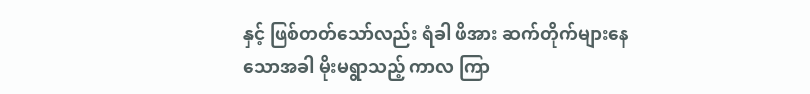နှင့် ဖြစ်တတ်သော်လည်း ရံခါ ဖိအား ဆက်တိုက်များနေသောအခါ မိုးမရွာသည့် ကာလ ကြာ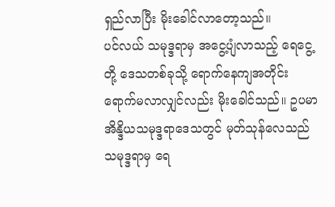ရှည်လာပြီး မိုးခေါင်လာတော့သည်။
ပင်လယ် သမုဒ္ဒရာမှ အငွေ့ပျံလာသည့် ရေငွေ့တို့ ဒေသတစ်ခုသို့ ရောက်နေကျအတိုင်း ရောက်မလာလျှင်လည်း မိုးခေါင်သည်။ ဥပမာ အိန္ဒိယသမုဒ္ဒရာဒေသတွင် မုတ်သုန်လေသည် သမုဒ္ဒရာမှ ရေ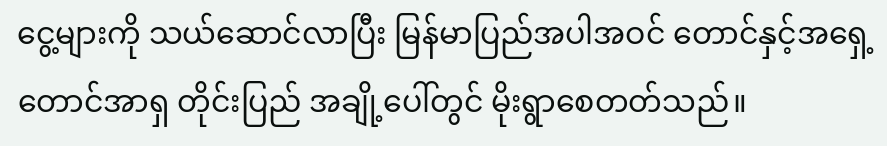ငွေ့များကို သယ်ဆောင်လာပြီး မြန်မာပြည်အပါအဝင် တောင်နှင့်အရှေ့တောင်အာရှ တိုင်းပြည် အချို့ပေါ်တွင် မိုးရွာစေတတ်သည်။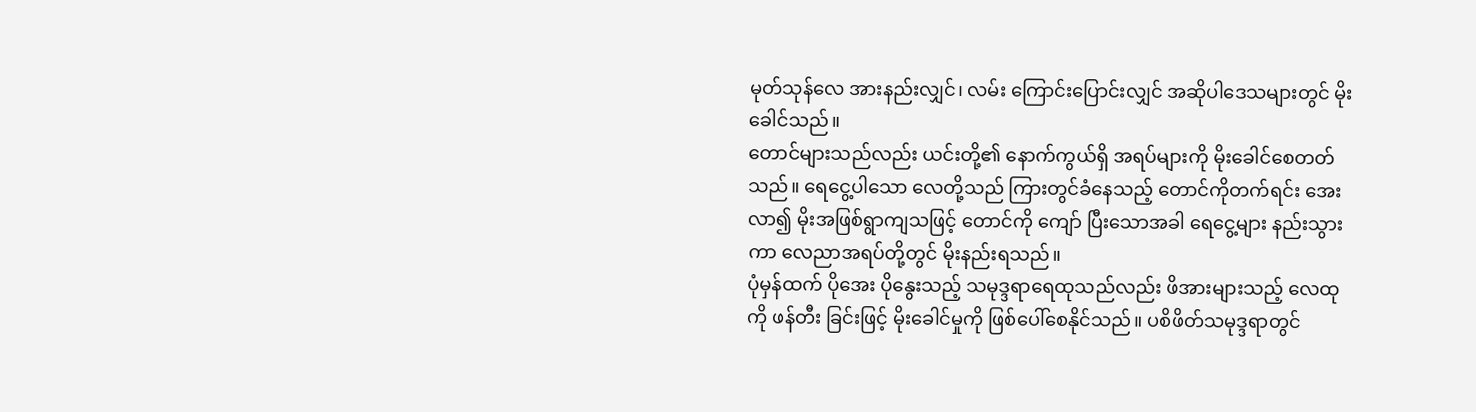မုတ်သုန်လေ အားနည်းလျှင်၊ လမ်း ကြောင်းပြောင်းလျှင် အဆိုပါဒေသများတွင် မိုးခေါင်သည်။
တောင်များသည်လည်း ယင်းတို့၏ နောက်ကွယ်ရှိ အရပ်များကို မိုးခေါင်စေတတ်သည်။ ရေငွေ့ပါသော လေတို့သည် ကြားတွင်ခံနေသည့် တောင်ကိုတက်ရင်း အေးလာ၍ မိုးအဖြစ်ရွာကျသဖြင့် တောင်ကို ကျော် ပြီးသောအခါ ရေငွေ့များ နည်းသွားကာ လေညာအရပ်တို့တွင် မိုးနည်းရသည်။
ပုံမှန်ထက် ပိုအေး ပိုနွေးသည့် သမုဒ္ဒရာရေထုသည်လည်း ဖိအားများသည့် လေထုကို ဖန်တီး ခြင်းဖြင့် မိုးခေါင်မှုကို ဖြစ်ပေါ်စေနိုင်သည်။ ပစိဖိတ်သမုဒ္ဒရာတွင်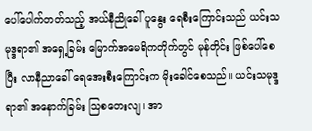ပေါ်ပေါက်တတ်သည့် အယ်နီညိုခေါ် ပူနွေး ရေစီးကြောင်းသည် ယင်းသမုဒ္ဒရာ၏ အရှေ့ခြမ်း မြောက်အမေရိကတိုက်တွင် မုန်တိုင်း ဖြစ်ပေါ်စေပြီး လာနီညာခေါ် ရေအေးစီးကြောင်းက မိုးခေါင်စေသည်။ ယင်းသမုဒ္ဒရာ၏ အနောက်ခြမ်း သြစတေးလျ၊ အာ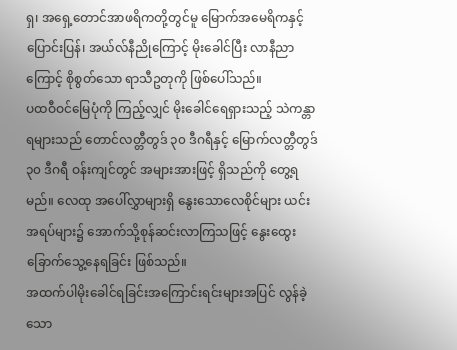ရှ၊ အရှေ့တောင်အာဖရိကတို့တွင်မူ မြောက်အမေရိကနှင့် ပြောင်းပြန်၊ အယ်လ်နီညိုကြောင့် မိုးခေါင်ပြီး လာနီညာကြောင့် စိုစွတ်သော ရာသီဥတုကို ဖြစ်ပေါ်သည်။
ပထဝီဝင်မြေပုံကို ကြည့်လျှင် မိုးခေါင်ရေရှားသည့် သဲကန္တာရများသည် တောင်လတ္တီတွဒ် ၃၀ ဒီဂရီနှင့် မြောက်လတ္တီတွဒ် ၃၀ ဒီဂရီ ဝန်းကျင်တွင် အများအားဖြင့် ရှိသည်ကို တွေ့ရ မည်။ လေထု အပေါ်လွှာများရှိ နွေးသောလေစိုင်များ ယင်းအရပ်များ၌ အောက်သို့စုန်ဆင်းလာကြသဖြင့် နွေးထွေးခြောက်သွေ့နေရခြင်း ဖြစ်သည်။
အထက်ပါမိုးခေါင်ရခြင်းအကြောင်းရင်းများအပြင် လွန်ခဲ့သော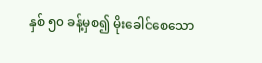နှစ် ၅၀ ခန့်မှစ၍ မိုးခေါင်စေသော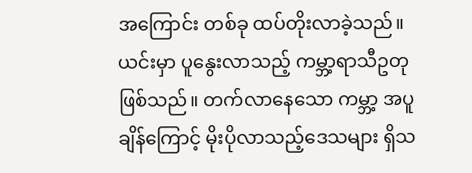အကြောင်း တစ်ခု ထပ်တိုးလာခဲ့သည်။ ယင်းမှာ ပူနွေးလာသည့် ကမ္ဘာ့ရာသီဥတုဖြစ်သည်။ တက်လာနေသော ကမ္ဘာ့ အပူချိန်ကြောင့် မိုးပိုလာသည့်ဒေသများ ရှိသ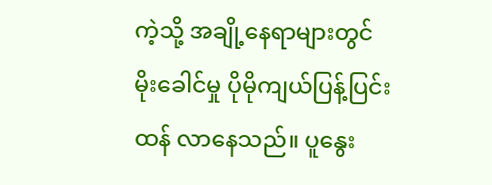ကဲ့သို့ အချို့နေရာများတွင် မိုးခေါင်မှု ပိုမိုကျယ်ပြန့်ပြင်းထန် လာနေသည်။ ပူနွေး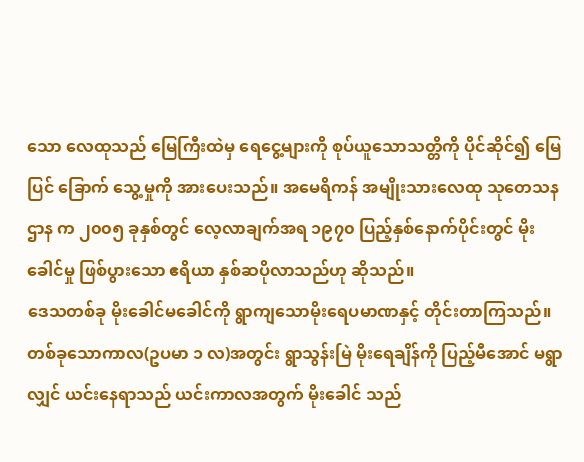သော လေထုသည် မြေကြီးထဲမှ ရေငွေ့များကို စုပ်ယူသောသတ္တိကို ပိုင်ဆိုင်၍ မြေပြင် ခြောက် သွေ့မှုကို အားပေးသည်။ အမေရိကန် အမျိုးသားလေထု သုတေသနဌာန က ၂၀၀၅ ခုနှစ်တွင် လေ့လာချက်အရ ၁၉၇၀ ပြည့်နှစ်နောက်ပိုင်းတွင် မိုးခေါင်မှု ဖြစ်ပွားသော ဧရိယာ နှစ်ဆပိုလာသည်ဟု ဆိုသည်။
ဒေသတစ်ခု မိုးခေါင်မခေါင်ကို ရွာကျသောမိုးရေပမာဏနှင့် တိုင်းတာကြသည်။ တစ်ခုသောကာလ(ဥပမာ ၁ လ)အတွင်း ရွာသွန်းမြဲ မိုးရေချိန်ကို ပြည့်မီအောင် မရွာလျှင် ယင်းနေရာသည် ယင်းကာလအတွက် မိုးခေါင် သည်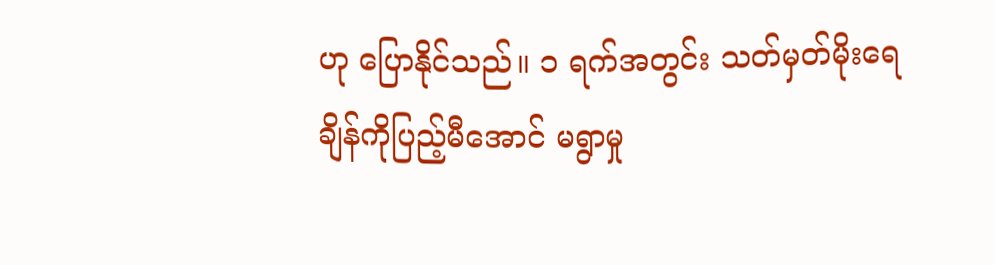ဟု ပြောနိုင်သည်။ ၁ ရက်အတွင်း သတ်မှတ်မိုးရေချိန်ကိုပြည့်မီအောင် မရွာမှု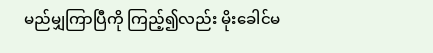မည်မျှကြာပြီကို ကြည့်၍လည်း မိုးခေါင်မ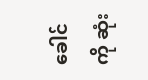ခေါင်ကို ဆုံး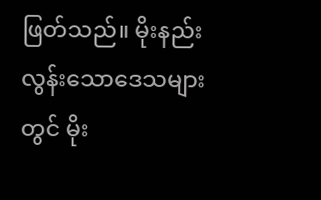ဖြတ်သည်။ မိုးနည်းလွန်းသောဒေသများတွင် မိုး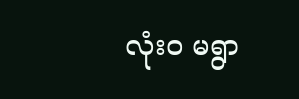လုံး၀ မရွာ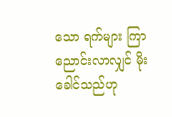သော ရက်များ ကြာညောင်းလာလျှင် မိုးခေါင်သည်ဟု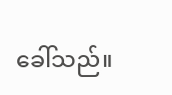ခေါ်သည်။